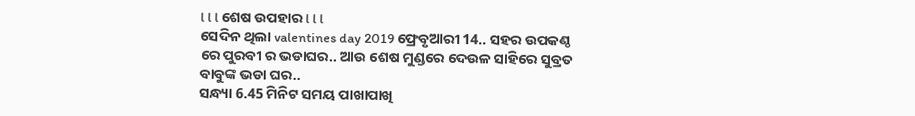l l l ଶେଷ ଉପହାର l l l
ସେଦିନ ଥିଲା valentines day 2019 ଫ୍ରେବୃଆରୀ 14.. ସହର ଉପକଣ୍ଠ ରେ ପୁରବୀ ର ଭଡାଘର.. ଆଉ ଶେଷ ମୁଣ୍ଡରେ ଦେଉଳ ସାହିରେ ସୁବ୍ରତ ବାବୁଙ୍କ ଭଡା ଘର..
ସନ୍ଧ୍ୟା 6.45 ମିନିଟ ସମୟ ପାଖାପାଖି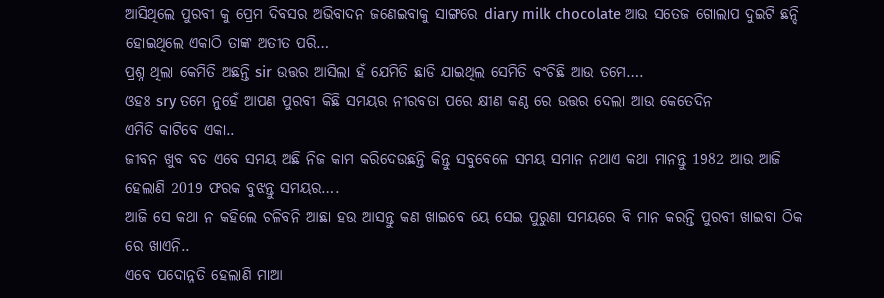ଆସିଥିଲେ ପୁରବୀ କୁ ପ୍ରେମ ଦିବସର ଅଭିବାଦନ ଜଣେଇବାକୁ ସାଙ୍ଗରେ diary milk chocolate ଆଉ ସତେଜ ଗୋଲାପ ଦୁଇଟି ଛନ୍ଦି ହୋଇଥିଲେ ଏକାଠି ତାଙ୍କ ଅତୀତ ପରି…
ପ୍ରଶ୍ନ ଥିଲା କେମିତି ଅଛନ୍ତି sir ଉତ୍ତର ଆସିଲା ହଁ ଯେମିତି ଛାଡି ଯାଇଥିଲ ସେମିତି ବଂଚିଛି ଆଉ ତମେ….
ଓହଃ sry ତମେ ନୁହେଁ ଆପଣ ପୁରବୀ କିଛି ସମୟର ନୀରବତା ପରେ କ୍ଷୀଣ କଣ୍ଠ ରେ ଉତ୍ତର ଦେଲା ଆଉ କେତେଦିନ
ଏମିତି କାଟିବେ ଏକା..
ଜୀବନ ଖୁବ ବଡ ଏବେ ସମୟ ଅଛି ନିଜ କାମ କରିଦେଉଛନ୍ତି କିନ୍ତୁ ସବୁବେଳେ ସମୟ ସମାନ ନଥାଏ କଥା ମାନନ୍ତୁ 1982 ଆଉ ଆଜି ହେଲାଣି 2019 ଫରକ ବୁଝନ୍ତୁ ସମୟର….
ଆଜି ସେ କଥା ନ କହିଲେ ଚଳିବନି ଆଛା ହଉ ଆସନ୍ତୁ କଣ ଖାଇବେ ୟେ ସେଇ ପୁରୁଣା ସମୟରେ ବି ମାନ କରନ୍ତି ପୁରବୀ ଖାଇବା ଠିକ ରେ ଖାଏନି..
ଏବେ ପଦୋନ୍ନତି ହେଲାଣି ମାଆ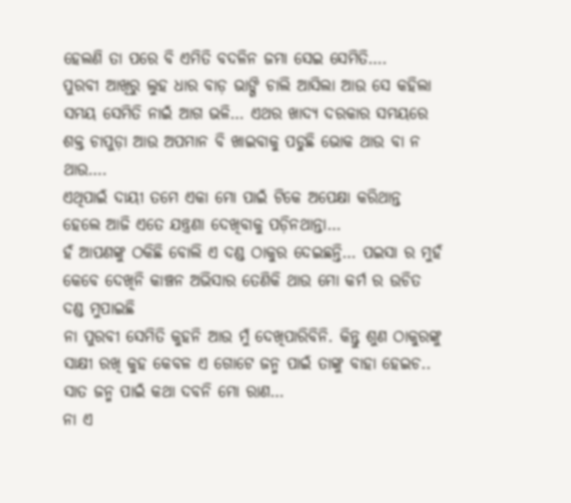ହେଲଣି ତା ପରେ ବି ଏମିତି ବଦଳିନ ଜମା ସେଇ ସେମିତି….
ପୁରବୀ ଆଖିରୁ ଲୁହ ଧାର ବାଡ଼ ଭାଙ୍ଗି ଚାଲି ଆସିଲା ଆଉ ସେ କହିଲା ସମୟ ସେମିତି ନାଇଁ ଆଗ ଭଳି… ଏଥର ଖାଦ୍ୟ ଦରକାର ସମୟରେ ଶକ୍ତ ଚାପୁଡ଼ା ଆଉ ଅପମାନ ବି ଖାଇବାକୁ ପଡୁଛି ଭୋକ ଥାଉ ବା ନ ଥାଉ….
ଏଥିପାଇଁ ଦାୟୀ ତମେ ଏକା ମୋ ପାଇଁ ଟିକେ ଅପେକ୍ଷା କରିଥାନ୍ତ ହେଲେ ଆଜି ଏତେ ଯନ୍ତ୍ରଣା ଦେଖିବାକୁ ପଡ଼ିନଥାନ୍ତା…
ହଁ ଆପଣଙ୍କୁ ଠକିଛି ବୋଲି ଏ ଦଣ୍ଡ ଠାକୁର ଦେଇଛନ୍ତି… ପଇସା ର ମୁହଁ କେବେ ଦେଖିନି କାଞ୍ଚନ ଅଭିସାର ତେଣିକି ଥାଉ ମୋ କର୍ମ ର ଉଚିତ ଦଣ୍ଡ ମୁପାଇଛି
ନା ପୁରବୀ ସେମିତି କୁହନି ଆଉ ମୁଁ ଦେଖିପାରିବିନି. କିନ୍ତୁ ଶୁଣ ଠାକୁରଙ୍କୁ ସାକ୍ଷୀ ରଖି କୁହ କେବଳ ଏ ଗୋଟେ ଜନ୍ମ ପାଇଁ ତାଙ୍କୁ ବାହା ହେଇଚ.. ସାତ ଜନ୍ମ ପାଇଁ କଥା ଦବନି ମୋ ରାଣ…
ନା ଏ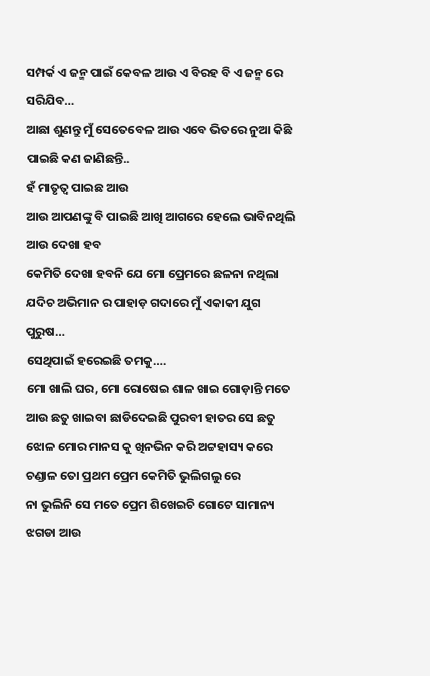ସମ୍ପର୍କ ଏ ଜନ୍ମ ପାଇଁ କେବଳ ଆଉ ଏ ବିରହ ବି ଏ ଜନ୍ମ ରେ ସରିଯିବ…
ଆଛା ଶୁଣନ୍ତୁ ମୁଁ ସେତେବେଳ ଆଉ ଏବେ ଭିତରେ ନୁଆ କିଛି ପାଇଛି କଣ ଜାଣିଛନ୍ତି..
ହଁ ମାତୃତ୍ୱ ପାଇଛ ଆଉ
ଆଉ ଆପଣଙ୍କୁ ବି ପାଇଛି ଆଖି ଆଗରେ ହେଲେ ଭାବିନଥିଲି ଆଉ ଦେଖା ହବ
କେମିତି ଦେଖା ହବନି ଯେ ମୋ ପ୍ରେମରେ ଛଳନା ନଥିଲା ଯଦିଚ ଅଭିମାନ ର ପାହାଡ଼ ଗଦାରେ ମୁଁ ଏକାକୀ ଯୁଗ ପୁରୁଷ…
ସେଥିପାଇଁ ହରେଇଛି ତମକୁ….
ମୋ ଖାଲି ଘର, ମୋ ରୋଷେଇ ଶାଳ ଖାଇ ଗୋଡ଼ାନ୍ତି ମତେ ଆଉ ଛତୁ ଖାଇବା ଛାଡିଦେଇଛି ପୁରବୀ ହାତର ସେ ଛତୁ ଝୋଳ ମୋର ମାନସ କୁ ଖିନଭିନ କରି ଅଟ୍ଟହାସ୍ୟ କରେ
ଚଣ୍ଡାଳ ତୋ ପ୍ରଥମ ପ୍ରେମ କେମିତି ଭୁଲିଗଲୁ ରେ
ନା ଭୁଲିନି ସେ ମତେ ପ୍ରେମ ଶିଖେଇଚି ଗୋଟେ ସାମାନ୍ୟ ଝଗଡା ଆଉ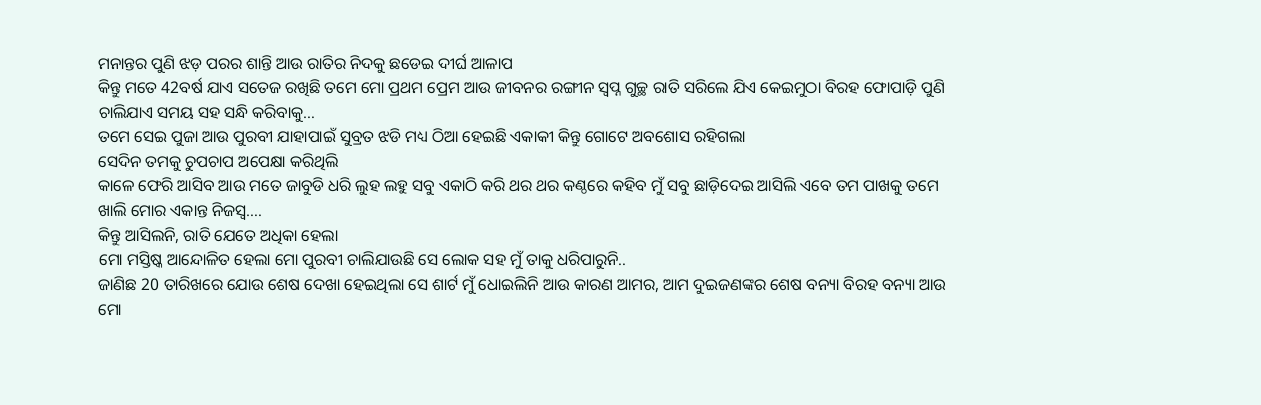ମନାନ୍ତର ପୁଣି ଝଡ଼ ପରର ଶାନ୍ତି ଆଉ ରାତିର ନିଦକୁ ଛଡେଇ ଦୀର୍ଘ ଆଳାପ
କିନ୍ତୁ ମତେ 42ବର୍ଷ ଯାଏ ସତେଜ ରଖିଛି ତମେ ମୋ ପ୍ରଥମ ପ୍ରେମ ଆଉ ଜୀବନର ରଙ୍ଗୀନ ସ୍ବପ୍ନ ଗୁଚ୍ଛ ରାତି ସରିଲେ ଯିଏ କେଇମୁଠା ବିରହ ଫୋପାଡ଼ି ପୁଣି ଚାଲିଯାଏ ସମୟ ସହ ସନ୍ଧି କରିବାକୁ…
ତମେ ସେଇ ପୁଜା ଆଉ ପୁରବୀ ଯାହାପାଇଁ ସୁବ୍ରତ ଝଡି ମଧ୍ୟ ଠିଆ ହେଇଛି ଏକାକୀ କିନ୍ତୁ ଗୋଟେ ଅବଶୋସ ରହିଗଲା
ସେଦିନ ତମକୁ ଚୁପଚାପ ଅପେକ୍ଷା କରିଥିଲି
କାଳେ ଫେରି ଆସିବ ଆଉ ମତେ ଜାବୁଡି ଧରି ଲୁହ ଲହୁ ସବୁ ଏକାଠି କରି ଥର ଥର କଣ୍ଠରେ କହିବ ମୁଁ ସବୁ ଛାଡ଼ିଦେଇ ଆସିଲି ଏବେ ତମ ପାଖକୁ ତମେ ଖାଲି ମୋର ଏକାନ୍ତ ନିଜସ୍ୱ….
କିନ୍ତୁ ଆସିଲନି, ରାତି ଯେତେ ଅଧିକା ହେଲା
ମୋ ମସ୍ତିଷ୍କ ଆନ୍ଦୋଳିତ ହେଲା ମୋ ପୁରବୀ ଚାଲିଯାଉଛି ସେ ଲୋକ ସହ ମୁଁ ତାକୁ ଧରିପାରୁନି..
ଜାଣିଛ 20 ତାରିଖରେ ଯୋଉ ଶେଷ ଦେଖା ହେଇଥିଲା ସେ ଶାର୍ଟ ମୁଁ ଧୋଇଲିନି ଆଉ କାରଣ ଆମର, ଆମ ଦୁଇଜଣଙ୍କର ଶେଷ ବନ୍ୟା ବିରହ ବନ୍ୟା ଆଉ ମୋ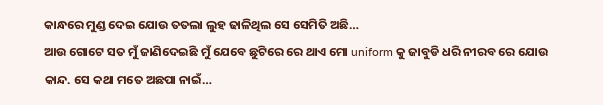କାନ୍ଧରେ ମୁଣ୍ଡ ଦେଇ ଯୋଉ ତତଲା ଲୁହ ଢାଳିଥିଲ ସେ ସେମିତି ଅଛି…
ଆଉ ଗୋଟେ ସତ ମୁଁ ଜାଣିଦେଇଛି ମୁଁ ଯେବେ ଛୁଟିରେ ରେ ଥାଏ ମୋ uniform କୁ ଜାବୁଡି ଧରି ନୀରବ ରେ ଯୋଉ କାନ୍ଦ. ସେ କଥା ମତେ ଅଛପା ନାଇଁ…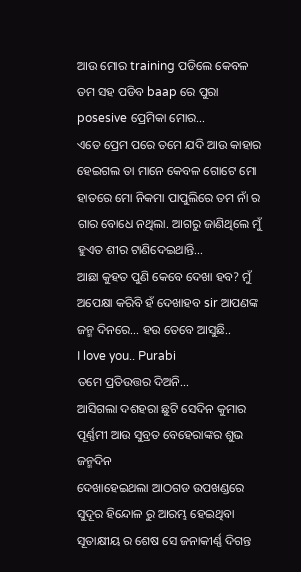ଆଉ ମୋର training ପଡିଲେ କେବଳ ତମ ସହ ପଡିବ baap ରେ ପୁରା posesive ପ୍ରେମିକା ମୋର…
ଏତେ ପ୍ରେମ ପରେ ତମେ ଯଦି ଆଉ କାହାର ହେଇଗଲ ତା ମାନେ କେବଳ ଗୋଟେ ମୋ ହାତରେ ମୋ ନିକମା ପାପୁଲିରେ ତମ ନାଁ ର ଗାର ବୋଧେ ନଥିଲା. ଆଗରୁ ଜାଣିଥିଲେ ମୁଁ ହୁଏତ ଶୀର ଟାଣିଦେଇଥାନ୍ତି…
ଆଛା କୁହତ ପୁଣି କେବେ ଦେଖା ହବ? ମୁଁ ଅପେକ୍ଷା କରିବି ହଁ ଦେଖାହବ sir ଆପଣଙ୍କ ଜନ୍ମ ଦିନରେ… ହଉ ତେବେ ଆସୁଛି..
I love you.. Purabi
ତମେ ପ୍ରତିଉତ୍ତର ଦିଅନି…
ଆସିଗଲା ଦଶହରା ଛୁଟି ସେଦିନ କୁମାର ପୂର୍ଣ୍ଣମୀ ଆଉ ସୁବ୍ରତ ବେହେରାଙ୍କର ଶୁଭ ଜନ୍ମଦିନ
ଦେଖାହେଇଥଲା ଆଠଗଡ ଉପଖଣ୍ଡରେ ସୁଦୂର ହିନ୍ଦୋଳ ରୁ ଆରମ୍ଭ ହେଇଥିବା ସୂତାକ୍ଷୀୟ ର ଶେଷ ସେ ଜନାକୀର୍ଣ୍ଣ ଦିଗନ୍ତ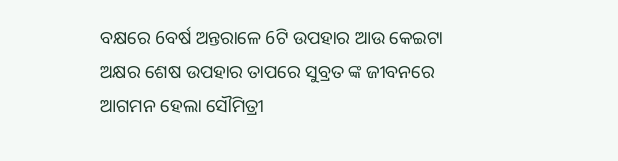ବକ୍ଷରେ 6ବର୍ଷ ଅନ୍ତରାଳେ 6ଟି ଉପହାର ଆଉ କେଇଟା ଅକ୍ଷର ଶେଷ ଉପହାର ତାପରେ ସୁବ୍ରତ ଙ୍କ ଜୀବନରେ ଆଗମନ ହେଲା ସୌମିତ୍ରୀ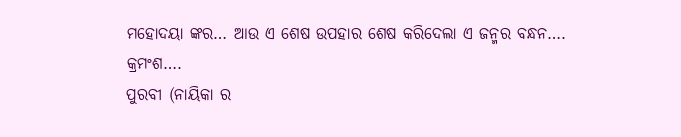ମହୋଦୟା ଙ୍କର… ଆଉ ଏ ଶେଷ ଉପହାର ଶେଷ କରିଦେଲା ଏ ଜନ୍ମର ବନ୍ଧନ….
କ୍ରମଂଶ….
ପୁରବୀ (ନାୟିକା ର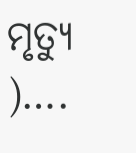ମୃତ୍ୟୁ )….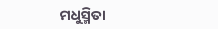ମଧୁସ୍ମିତା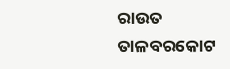ରାଉତ
ତାଳବରକୋଟ